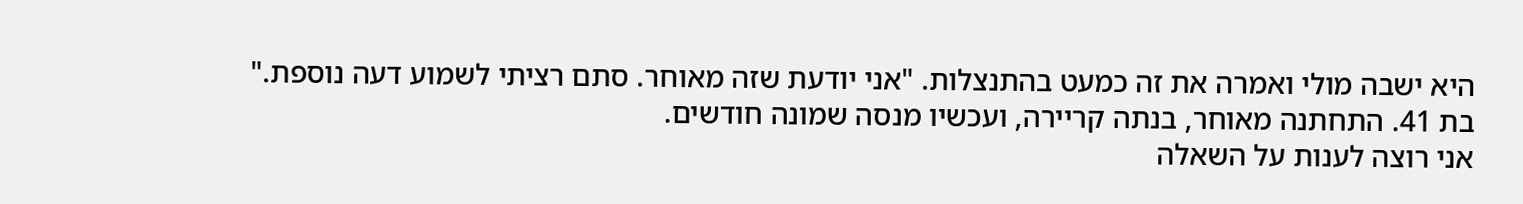היא ישבה מולי ואמרה את זה כמעט בהתנצלות. "אני יודעת שזה מאוחר. סתם רציתי לשמוע דעה נוספת."
בת 41. התחתנה מאוחר, בנתה קריירה, ועכשיו מנסה שמונה חודשים.
אני רוצה לענות על השאלה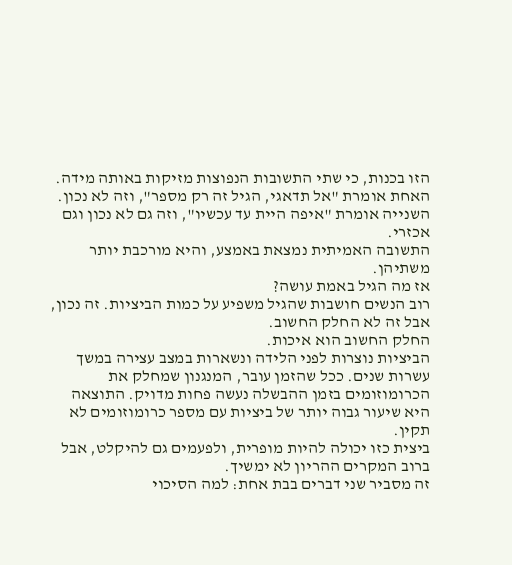הזו בכנות, כי שתי התשובות הנפוצות מזיקות באותה מידה. האחת אומרת "אל תדאגי, הגיל זה רק מספר", וזה לא נכון. השנייה אומרת "איפה היית עד עכשיו", וזה גם לא נכון וגם אכזרי.
התשובה האמיתית נמצאת באמצע, והיא מורכבת יותר משתיהן.
אז מה הגיל באמת עושה?
רוב הנשים חושבות שהגיל משפיע על כמות הביציות. זה נכון, אבל זה לא החלק החשוב.
החלק החשוב הוא איכות.
הביציות נוצרות לפני הלידה ונשארות במצב עצירה במשך עשרות שנים. ככל שהזמן עובר, המנגנון שמחלק את הכרומוזומים בזמן ההבשלה נעשה פחות מדויק. התוצאה היא שיעור גבוה יותר של ביציות עם מספר כרומוזומים לא תקין.
ביצית כזו יכולה להיות מופרית, ולפעמים גם להיקלט, אבל ברוב המקרים ההריון לא ימשיך.
זה מסביר שני דברים בבת אחת: למה הסיכוי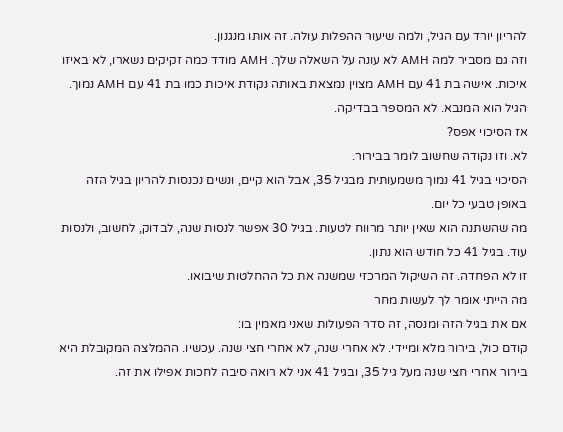להריון יורד עם הגיל, ולמה שיעור ההפלות עולה. זה אותו מנגנון.
וזה גם מסביר למה AMH לא עונה על השאלה שלך. AMH מודד כמה זקיקים נשארו, לא באיזו איכות. אישה בת 41 עם AMH מצוין נמצאת באותה נקודת איכות כמו בת 41 עם AMH נמוך.
הגיל הוא המנבא. לא המספר בבדיקה.
אז הסיכוי אפס?
לא. וזו נקודה שחשוב לומר בבירור.
הסיכוי בגיל 41 נמוך משמעותית מבגיל 35, אבל הוא קיים, ונשים נכנסות להריון בגיל הזה באופן טבעי כל יום.
מה שהשתנה הוא שאין יותר מרווח לטעות. בגיל 30 אפשר לנסות שנה, לבדוק, לחשוב, ולנסות עוד. בגיל 41 כל חודש הוא נתון.
זו לא הפחדה. זה השיקול המרכזי שמשנה את כל ההחלטות שיבואו.
מה הייתי אומר לך לעשות מחר
אם את בגיל הזה ומנסה, זה סדר הפעולות שאני מאמין בו:
קודם כול, בירור מלא ומיידי. לא אחרי שנה, לא אחרי חצי שנה. עכשיו. ההמלצה המקובלת היא בירור אחרי חצי שנה מעל גיל 35, ובגיל 41 אני לא רואה סיבה לחכות אפילו את זה.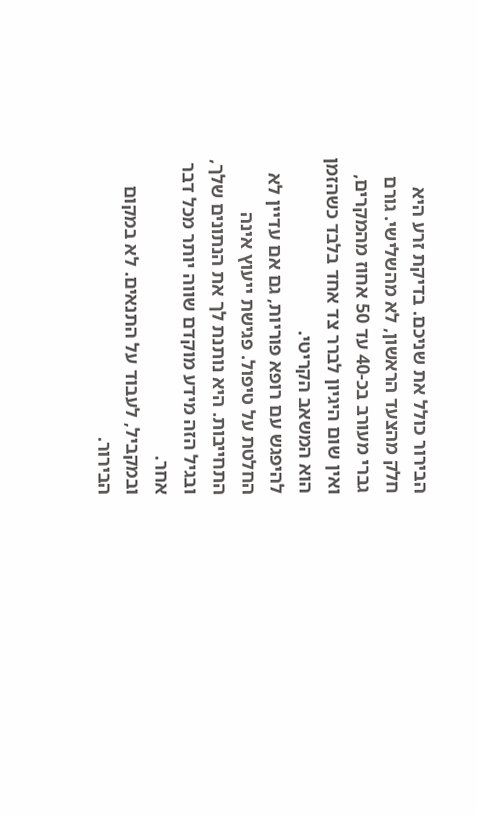הבירור כולל את שניכם. בדיקת זרע היא חלק מהצעד הראשון, לא מהשלישי. גורם גברי מעורב בכ-40 עד 50 אחוז מהמקרים, ואין שום היגיון לברר צד אחד בלבד כשהזמן הוא המשאב הקריטי.
להיפגש עם רופא פוריות, גם אם עדיין לא החלטת על טיפול. פגישת ייעוץ אינה התחייבות. היא נותנת לך את הנתונים שלך, ובגיל הזה מידע מוקדם שווה יותר מכל דבר אחר.
ובמקביל, לעבוד על התנאים. לא במקום הבירור.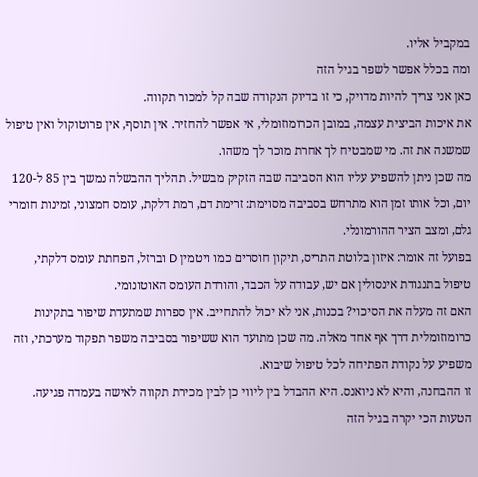במקביל אליו.
ומה בכלל אפשר לשפר בגיל הזה
כאן אני צריך להיות מדויק, כי זו בדיוק הנקודה שבה קל למכור תקווה.
את איכות הביצית עצמה, במובן הכרומוזומלי, אי אפשר להחזיר. אין תוסף, אין פרוטוקול ואין טיפול שמשנה את זה. מי שמבטיח לך אחרת מוכר לך משהו.
מה שכן ניתן להשפיע עליו הוא הסביבה שבה הזקיק מבשיל. תהליך ההבשלה נמשך בין 85 ל-120 יום, וכל אותו זמן הוא מתרחש בסביבה מסוימת: זרימת דם, רמת דלקת, עומס חמצוני, זמינות חומרי גלם, ומצב הציר ההורמונלי.
בפועל זה אומר: איזון בלוטת התריס, תיקון חוסרים כמו ויטמין D וברזל, הפחתת עומס דלקתי, טיפול בתנגודת אינסולין אם יש, עבודה על הכבד, והורדת העומס האוטונומי.
האם זה מעלה את הסיכוי? בכנות, אני לא יכול להתחייב. אין ספרות שמתעדת שיפור בתקינות כרומוזומלית דרך אף אחד מאלה. מה שכן מתועד הוא ששיפור בסביבה משפר תפקוד מערכתי, וזה משפיע על נקודת הפתיחה לכל טיפול שיבוא.
זו ההבחנה, והיא לא ניואנס. היא ההבדל בין ליווי כן לבין מכירת תקווה לאישה בעמדה פגיעה.
הטעות הכי יקרה בגיל הזה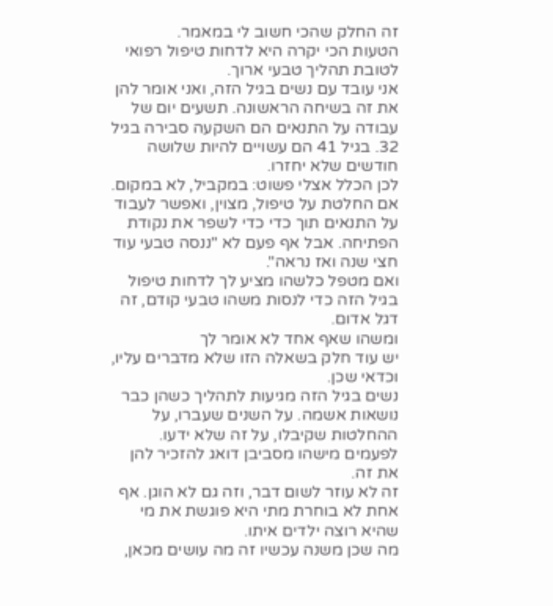זה החלק שהכי חשוב לי במאמר.
הטעות הכי יקרה היא לדחות טיפול רפואי לטובת תהליך טבעי ארוך.
אני עובד עם נשים בגיל הזה, ואני אומר להן את זה בשיחה הראשונה. תשעים יום של עבודה על התנאים הם השקעה סבירה בגיל 32. בגיל 41 הם עשויים להיות שלושה חודשים שלא יחזרו.
לכן הכלל אצלי פשוט: במקביל, לא במקום. אם החלטת על טיפול, מצוין, ואפשר לעבוד על התנאים תוך כדי כדי לשפר את נקודת הפתיחה. אבל אף פעם לא "ננסה טבעי עוד חצי שנה ואז נראה".
ואם מטפל כלשהו מציע לך לדחות טיפול בגיל הזה כדי לנסות משהו טבעי קודם, זה דגל אדום.
ומשהו שאף אחד לא אומר לך
יש עוד חלק בשאלה הזו שלא מדברים עליו, וכדאי שכן.
נשים בגיל הזה מגיעות לתהליך כשהן כבר נושאות אשמה. על השנים שעברו, על ההחלטות שקיבלו, על זה שלא ידעו. לפעמים מישהו מסביבן דואג להזכיר להן את זה.
זה לא עוזר לשום דבר, וזה גם לא הוגן. אף אחת לא בוחרת מתי היא פוגשת את מי שהיא רוצה ילדים איתו.
מה שכן משנה עכשיו זה מה עושים מכאן,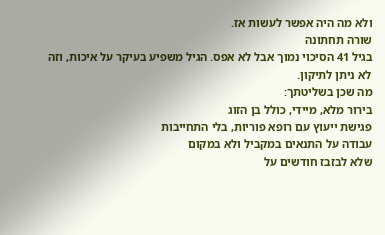ולא מה היה אפשר לעשות אז.
שורה תחתונה
בגיל 41 הסיכוי נמוך אבל לא אפס. הגיל משפיע בעיקר על איכות, וזה לא ניתן לתיקון.
מה שכן בשליטתך:
בירור מלא, מיידי, כולל בן הזוג
פגישת ייעוץ עם רופא פוריות, בלי התחייבות
עבודה על התנאים במקביל ולא במקום
שלא לבזבז חודשים על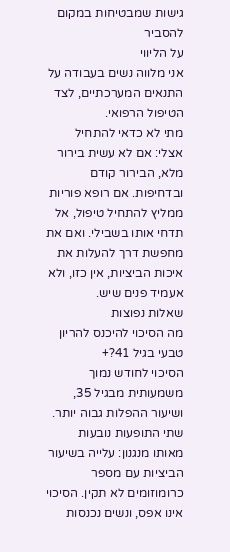גישות שמבטיחות במקום להסביר
על הליווי
אני מלווה נשים בעבודה על התנאים המערכתיים, לצד הטיפול הרפואי.
מתי לא כדאי להתחיל אצלי: אם לא עשית בירור מלא, הבירור קודם ובדחיפות. אם רופא פוריות ממליץ להתחיל טיפול, אל תדחי אותו בשבילי. ואם את מחפשת דרך להעלות את איכות הביציות, אין כזו, ולא אעמיד פנים שיש.
שאלות נפוצות
מה הסיכוי להיכנס להריון טבעי בגיל 41?+
הסיכוי לחודש נמוך משמעותית מבגיל 35, ושיעור ההפלות גבוה יותר. שתי התופעות נובעות מאותו מנגנון: עלייה בשיעור הביציות עם מספר כרומוזומים לא תקין. הסיכוי אינו אפס, ונשים נכנסות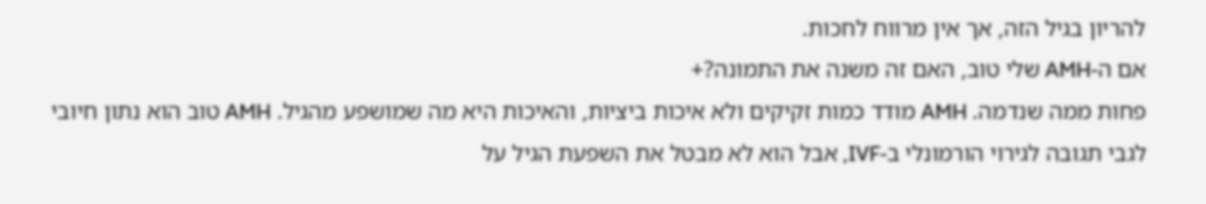להריון בגיל הזה, אך אין מרווח לחכות.
אם ה-AMH שלי טוב, האם זה משנה את התמונה?+
פחות ממה שנדמה. AMH מודד כמות זקיקים ולא איכות ביציות, והאיכות היא מה שמושפע מהגיל. AMH טוב הוא נתון חיובי לגבי תגובה לגירוי הורמונלי ב-IVF, אבל הוא לא מבטל את השפעת הגיל על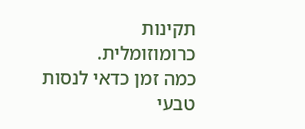תקינות כרומוזומלית.
כמה זמן כדאי לנסות טבעי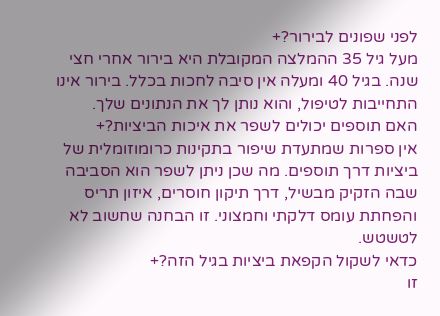לפני שפונים לבירור?+
מעל גיל 35 ההמלצה המקובלת היא בירור אחרי חצי שנה. בגיל 40 ומעלה אין סיבה לחכות בכלל. בירור אינו התחייבות לטיפול, והוא נותן לך את הנתונים שלך.
האם תוספים יכולים לשפר את איכות הביציות?+
אין ספרות שמתעדת שיפור בתקינות כרומוזומלית של ביציות דרך תוספים. מה שכן ניתן לשפר הוא הסביבה שבה הזקיק מבשיל, דרך תיקון חוסרים, איזון תריס והפחתת עומס דלקתי וחמצוני. זו הבחנה שחשוב לא לטשטש.
כדאי לשקול הקפאת ביציות בגיל הזה?+
זו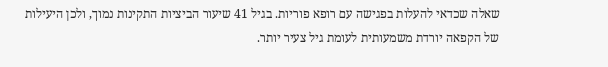שאלה שכדאי להעלות בפגישה עם רופא פוריות. בגיל 41 שיעור הביציות התקינות נמוך, ולכן היעילות של הקפאה יורדת משמעותית לעומת גיל צעיר יותר.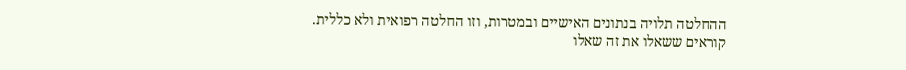ההחלטה תלויה בנתונים האישיים ובמטרות, וזו החלטה רפואית ולא כללית.
קוראים ששאלו את זה שאלו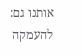אותנו גם:
להעמקה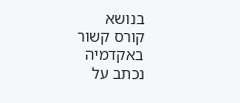בנושא
קורס קשור באקדמיה
נכתב על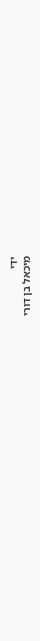ידי
מיכאל בן דורי